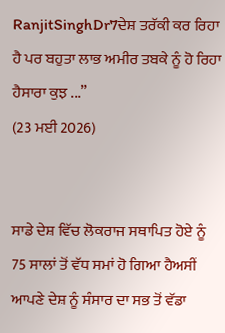RanjitSinghDr7ਦੇਸ਼ ਤਰੱਕੀ ਕਰ ਰਿਹਾ ਹੈ ਪਰ ਬਹੁਤਾ ਲਾਭ ਅਮੀਰ ਤਬਕੇ ਨੂੰ ਹੋ ਰਿਹਾ ਹੈਸਾਰਾ ਕੁਝ ...”
(23 ਮਈ 2026)


ਸਾਡੇ ਦੇਸ਼ ਵਿੱਚ ਲੋਕਰਾਜ ਸਥਾਪਿਤ ਹੋਏ ਨੂੰ
75 ਸਾਲਾਂ ਤੋਂ ਵੱਧ ਸਮਾਂ ਹੋ ਗਿਆ ਹੈਅਸੀਂ ਆਪਣੇ ਦੇਸ਼ ਨੂੰ ਸੰਸਾਰ ਦਾ ਸਭ ਤੋਂ ਵੱਡਾ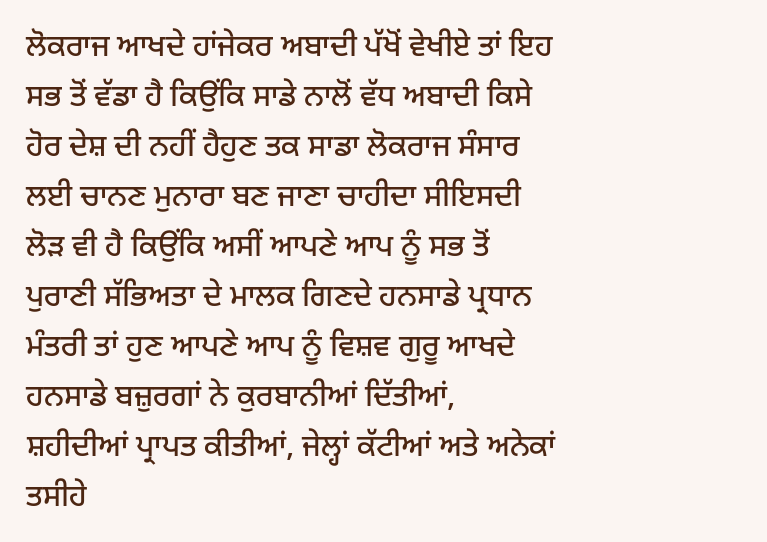ਲੋਕਰਾਜ ਆਖਦੇ ਹਾਂਜੇਕਰ ਅਬਾਦੀ ਪੱਖੋਂ ਵੇਖੀਏ ਤਾਂ ਇਹ ਸਭ ਤੋਂ ਵੱਡਾ ਹੈ ਕਿਉਂਕਿ ਸਾਡੇ ਨਾਲੋਂ ਵੱਧ ਅਬਾਦੀ ਕਿਸੇ ਹੋਰ ਦੇਸ਼ ਦੀ ਨਹੀਂ ਹੈਹੁਣ ਤਕ ਸਾਡਾ ਲੋਕਰਾਜ ਸੰਸਾਰ ਲਈ ਚਾਨਣ ਮੁਨਾਰਾ ਬਣ ਜਾਣਾ ਚਾਹੀਦਾ ਸੀਇਸਦੀ ਲੋੜ ਵੀ ਹੈ ਕਿਉਂਕਿ ਅਸੀਂ ਆਪਣੇ ਆਪ ਨੂੰ ਸਭ ਤੋਂ ਪੁਰਾਣੀ ਸੱਭਿਅਤਾ ਦੇ ਮਾਲਕ ਗਿਣਦੇ ਹਨਸਾਡੇ ਪ੍ਰਧਾਨ ਮੰਤਰੀ ਤਾਂ ਹੁਣ ਆਪਣੇ ਆਪ ਨੂੰ ਵਿਸ਼ਵ ਗੁਰੂ ਆਖਦੇ ਹਨਸਾਡੇ ਬਜ਼ੁਰਗਾਂ ਨੇ ਕੁਰਬਾਨੀਆਂ ਦਿੱਤੀਆਂ, ਸ਼ਹੀਦੀਆਂ ਪ੍ਰਾਪਤ ਕੀਤੀਆਂ, ਜੇਲ੍ਹਾਂ ਕੱਟੀਆਂ ਅਤੇ ਅਨੇਕਾਂ ਤਸੀਹੇ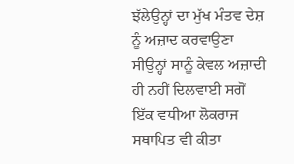ਝੱਲੇਉਨ੍ਹਾਂ ਦਾ ਮੁੱਖ ਮੰਤਵ ਦੇਸ਼ ਨੂੰ ਅਜ਼ਾਦ ਕਰਵਾਉਣਾ ਸੀਉਨ੍ਹਾਂ ਸਾਨੂੰ ਕੇਵਲ ਅਜ਼ਾਦੀ ਹੀ ਨਹੀਂ ਦਿਲਵਾਈ ਸਗੋਂ ਇੱਕ ਵਧੀਆ ਲੋਕਰਾਜ ਸਥਾਪਿਤ ਵੀ ਕੀਤਾ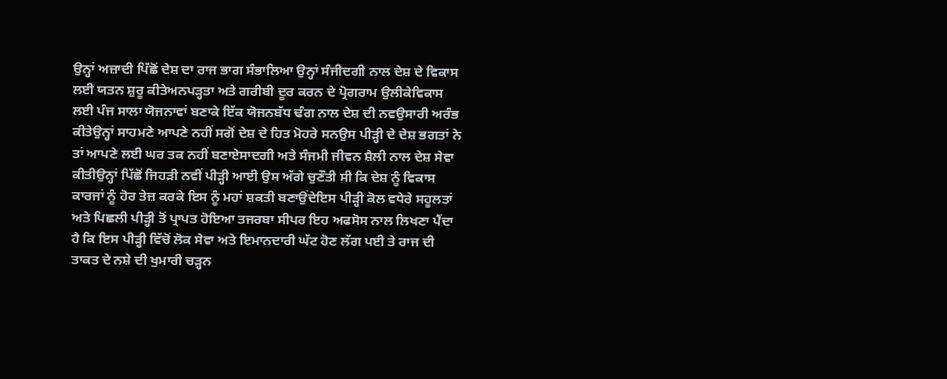ਉਨ੍ਹਾਂ ਅਜ਼ਾਦੀ ਪਿੱਛੋਂ ਦੇਸ਼ ਦਾ ਰਾਜ ਭਾਗ ਸੰਭਾਲਿਆ ਉਨ੍ਹਾਂ ਸੰਜੀਦਗੀ ਨਾਲ ਦੇਸ਼ ਦੇ ਵਿਕਾਸ ਲਈ ਯਤਨ ਸ਼ੁਰੂ ਕੀਤੇਅਨਪੜ੍ਹਤਾ ਅਤੇ ਗਰੀਬੀ ਦੂਰ ਕਰਨ ਦੇ ਪ੍ਰੋਗਰਾਮ ਉਲੀਕੇਵਿਕਾਸ ਲਈ ਪੰਜ ਸਾਲਾ ਯੋਜਨਾਵਾਂ ਬਣਾਕੇ ਇੱਕ ਯੋਜਨਬੱਧ ਢੰਗ ਨਾਲ ਦੇਸ਼ ਦੀ ਨਵਉਸਾਰੀ ਅਰੰਭ ਕੀਤੇਉਨ੍ਹਾਂ ਸਾਹਮਣੇ ਆਪਣੇ ਨਹੀਂ ਸਗੋਂ ਦੇਸ਼ ਦੇ ਹਿਤ ਮੋਹਰੇ ਸਨਉਸ ਪੀੜ੍ਹੀ ਦੇ ਦੇਸ਼ ਭਗਤਾਂ ਨੇ ਤਾਂ ਆਪਣੇ ਲਈ ਘਰ ਤਕ ਨਹੀਂ ਬਣਾਏਸਾਦਗੀ ਅਤੇ ਸੰਜਮੀ ਜੀਵਨ ਸ਼ੈਲੀ ਨਾਲ ਦੇਸ਼ ਸੇਵਾ ਕੀਤੀਉਨ੍ਹਾਂ ਪਿੱਛੋਂ ਜਿਹੜੀ ਨਵੀਂ ਪੀੜ੍ਹੀ ਆਈ ਉਸ ਅੱਗੇ ਚੁਣੌਤੀ ਸੀ ਕਿ ਦੇਸ਼ ਨੂੰ ਵਿਕਾਸ ਕਾਰਜਾਂ ਨੂੰ ਹੋਰ ਤੇਜ਼ ਕਰਕੇ ਇਸ ਨੂੰ ਮਹਾਂ ਸ਼ਕਤੀ ਬਣਾਉਂਦੇਇਸ ਪੀੜ੍ਹੀ ਕੋਲ ਵਧੇਰੇ ਸਹੂਲਤਾਂ ਅਤੇ ਪਿਛਲੀ ਪੀੜ੍ਹੀ ਤੋਂ ਪ੍ਰਾਪਤ ਹੋਇਆ ਤਜਰਬਾ ਸੀਪਰ ਇਹ ਅਫਸੋਸ ਨਾਲ ਲਿਖਣਾ ਪੈਂਦਾ ਹੈ ਕਿ ਇਸ ਪੀੜ੍ਹੀ ਵਿੱਚੋਂ ਲੋਕ ਸੇਵਾ ਅਤੇ ਇਮਾਨਦਾਰੀ ਘੱਟ ਹੋਣ ਲੱਗ ਪਈ ਤੇ ਰਾਜ ਦੀ ਤਾਕਤ ਦੇ ਨਸ਼ੇ ਦੀ ਖੁਮਾਰੀ ਚੜ੍ਹਨ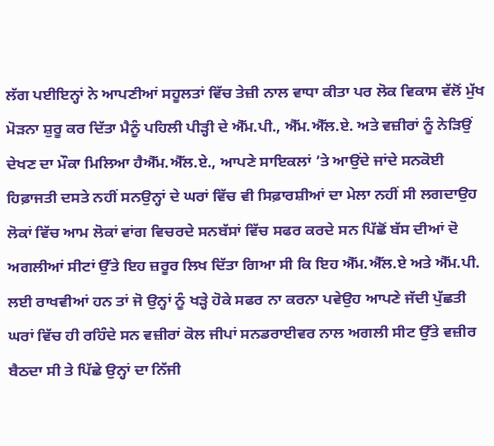ਲੱਗ ਪਈਇਨ੍ਹਾਂ ਨੇ ਆਪਣੀਆਂ ਸਹੂਲਤਾਂ ਵਿੱਚ ਤੇਜ਼ੀ ਨਾਲ ਵਾਧਾ ਕੀਤਾ ਪਰ ਲੋਕ ਵਿਕਾਸ ਵੱਲੋਂ ਮੁੱਖ ਮੋੜਨਾ ਸ਼ੁਰੂ ਕਰ ਦਿੱਤਾ ਮੈਨੂੰ ਪਹਿਲੀ ਪੀੜ੍ਹੀ ਦੇ ਐੱਮ.ਪੀ., ਐੱਮ.ਐੱਲ.ਏ. ਅਤੇ ਵਜ਼ੀਰਾਂ ਨੂੰ ਨੇੜਿਉਂ ਦੇਖਣ ਦਾ ਮੌਕਾ ਮਿਲਿਆ ਹੈਐੱਮ.ਐੱਲ.ਏ., ਆਪਣੇ ਸਾਇਕਲਾਂ ’ਤੇ ਆਉਂਦੇ ਜਾਂਦੇ ਸਨਕੋਈ ਹਿਫ਼ਾਜਤੀ ਦਸਤੇ ਨਹੀਂ ਸਨਉਨ੍ਹਾਂ ਦੇ ਘਰਾਂ ਵਿੱਚ ਵੀ ਸਿਫ਼ਾਰਸ਼ੀਆਂ ਦਾ ਮੇਲਾ ਨਹੀਂ ਸੀ ਲਗਦਾਉਹ ਲੋਕਾਂ ਵਿੱਚ ਆਮ ਲੋਕਾਂ ਵਾਂਗ ਵਿਚਰਦੇ ਸਨਬੱਸਾਂ ਵਿੱਚ ਸਫਰ ਕਰਦੇ ਸਨ ਪਿੱਛੋਂ ਬੱਸ ਦੀਆਂ ਦੋ ਅਗਲੀਆਂ ਸੀਟਾਂ ਉੱਤੇ ਇਹ ਜ਼ਰੂਰ ਲਿਖ ਦਿੱਤਾ ਗਿਆ ਸੀ ਕਿ ਇਹ ਐੱਮ.ਐੱਲ.ਏ ਅਤੇ ਐੱਮ.ਪੀ. ਲਈ ਰਾਖਵੀਆਂ ਹਨ ਤਾਂ ਜੋ ਉਨ੍ਹਾਂ ਨੂੰ ਖੜ੍ਹੇ ਹੋਕੇ ਸਫਰ ਨਾ ਕਰਨਾ ਪਵੇਉਹ ਆਪਣੇ ਜੱਦੀ ਪੁੱਛਤੀ ਘਰਾਂ ਵਿੱਚ ਹੀ ਰਹਿੰਦੇ ਸਨ ਵਜ਼ੀਰਾਂ ਕੋਲ ਜੀਪਾਂ ਸਨਡਰਾਈਵਰ ਨਾਲ ਅਗਲੀ ਸੀਟ ਉੱਤੇ ਵਜ਼ੀਰ ਬੈਠਦਾ ਸੀ ਤੇ ਪਿੱਛੇ ਉਨ੍ਹਾਂ ਦਾ ਨਿੱਜੀ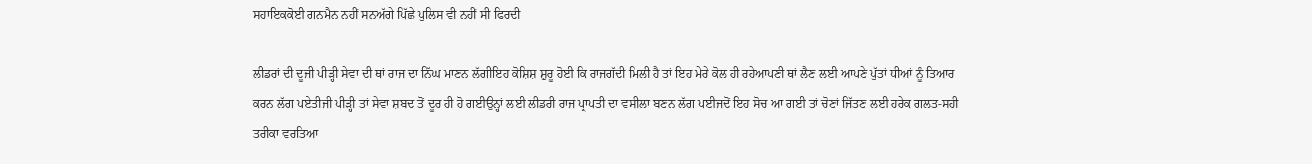ਸਹਾਇਕਕੋਈ ਗਨਮੈਨ ਨਹੀਂ ਸਨਅੱਗੇ ਪਿੱਛੇ ਪੁਲਿਸ ਵੀ ਨਹੀਂ ਸੀ ਫਿਰਦੀ

ਲੀਡਰਾਂ ਦੀ ਦੂਜੀ ਪੀੜ੍ਹੀ ਸੇਵਾ ਦੀ ਥਾਂ ਰਾਜ ਦਾ ਨਿੱਘ ਮਾਣਨ ਲੱਗੀਇਹ ਕੋਸ਼ਿਸ਼ ਸ਼ੁਰੂ ਹੋਈ ਕਿ ਰਾਜਗੱਦੀ ਮਿਲੀ ਹੈ ਤਾਂ ਇਹ ਮੇਰੇ ਕੋਲ ਹੀ ਰਹੇਆਪਣੀ ਥਾਂ ਲੈਣ ਲਈ ਆਪਣੇ ਪੁੱਤਾਂ ਧੀਆਂ ਨੂੰ ਤਿਆਰ ਕਰਨ ਲੱਗ ਪਏਤੀਜੀ ਪੀੜ੍ਹੀ ਤਾਂ ਸੇਵਾ ਸ਼ਬਦ ਤੋਂ ਦੂਰ ਹੀ ਹੋ ਗਈਉਨ੍ਹਾਂ ਲਈ ਲੀਡਰੀ ਰਾਜ ਪ੍ਰਾਪਤੀ ਦਾ ਵਸੀਲਾ ਬਣਨ ਲੱਗ ਪਈਜਦੋਂ ਇਹ ਸੋਚ ਆ ਗਈ ਤਾਂ ਚੋਣਾਂ ਜਿੱਤਣ ਲਈ ਹਰੇਕ ਗਲਤ-ਸਹੀ ਤਰੀਕਾ ਵਰਤਿਆ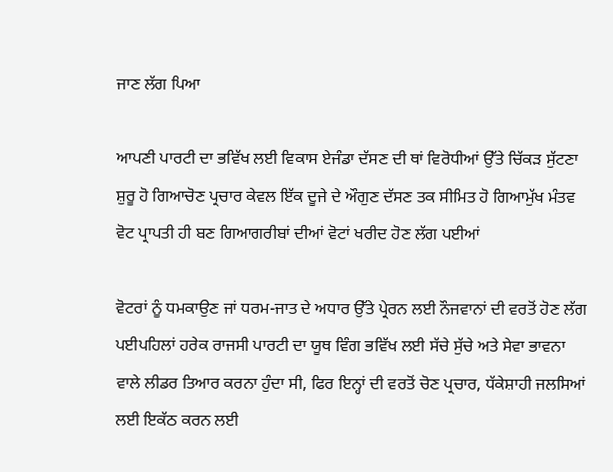ਜਾਣ ਲੱਗ ਪਿਆ

ਆਪਣੀ ਪਾਰਟੀ ਦਾ ਭਵਿੱਖ ਲਈ ਵਿਕਾਸ ਏਜੰਡਾ ਦੱਸਣ ਦੀ ਥਾਂ ਵਿਰੋਧੀਆਂ ਉੱਤੇ ਚਿੱਕੜ ਸੁੱਟਣਾ ਸ਼ੁਰੂ ਹੋ ਗਿਆਚੋਣ ਪ੍ਰਚਾਰ ਕੇਵਲ ਇੱਕ ਦੂਜੇ ਦੇ ਔਗੁਣ ਦੱਸਣ ਤਕ ਸੀਮਿਤ ਹੋ ਗਿਆਮੁੱਖ ਮੰਤਵ ਵੋਟ ਪ੍ਰਾਪਤੀ ਹੀ ਬਣ ਗਿਆਗਰੀਬਾਂ ਦੀਆਂ ਵੋਟਾਂ ਖਰੀਦ ਹੋਣ ਲੱਗ ਪਈਆਂ

ਵੋਟਰਾਂ ਨੂੰ ਧਮਕਾਉਣ ਜਾਂ ਧਰਮ-ਜਾਤ ਦੇ ਅਧਾਰ ਉੱਤੇ ਪ੍ਰੇਰਨ ਲਈ ਨੌਜਵਾਨਾਂ ਦੀ ਵਰਤੋਂ ਹੋਣ ਲੱਗ ਪਈਪਹਿਲਾਂ ਹਰੇਕ ਰਾਜਸੀ ਪਾਰਟੀ ਦਾ ਯੂਥ ਵਿੰਗ ਭਵਿੱਖ ਲਈ ਸੱਚੇ ਸੁੱਚੇ ਅਤੇ ਸੇਵਾ ਭਾਵਨਾ ਵਾਲੇ ਲੀਡਰ ਤਿਆਰ ਕਰਨਾ ਹੁੰਦਾ ਸੀ, ਫਿਰ ਇਨ੍ਹਾਂ ਦੀ ਵਰਤੋਂ ਚੋਣ ਪ੍ਰਚਾਰ, ਧੱਕੇਸ਼ਾਹੀ ਜਲਸਿਆਂ ਲਈ ਇਕੱਠ ਕਰਨ ਲਈ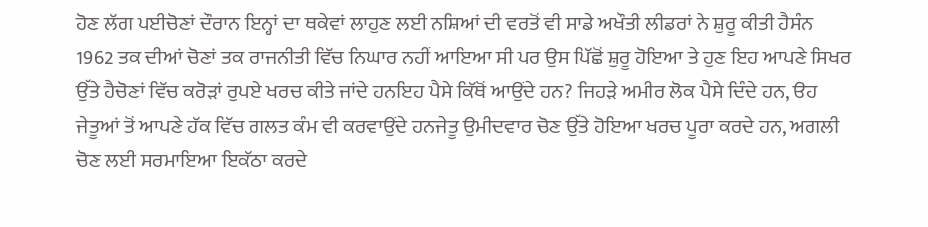ਹੋਣ ਲੱਗ ਪਈਚੋਣਾਂ ਦੌਰਾਨ ਇਨ੍ਹਾਂ ਦਾ ਥਕੇਵਾਂ ਲਾਹੁਣ ਲਈ ਨਸ਼ਿਆਂ ਦੀ ਵਰਤੋਂ ਵੀ ਸਾਡੇ ਅਖੌਤੀ ਲੀਡਰਾਂ ਨੇ ਸ਼ੁਰੂ ਕੀਤੀ ਹੈਸੰਨ 1962 ਤਕ ਦੀਆਂ ਚੋਣਾਂ ਤਕ ਰਾਜਨੀਤੀ ਵਿੱਚ ਨਿਘਾਰ ਨਹੀਂ ਆਇਆ ਸੀ ਪਰ ਉਸ ਪਿੱਛੋਂ ਸ਼ੁਰੂ ਹੋਇਆ ਤੇ ਹੁਣ ਇਹ ਆਪਣੇ ਸਿਖਰ ਉੱਤੇ ਹੈਚੋਣਾਂ ਵਿੱਚ ਕਰੋੜਾਂ ਰੁਪਏ ਖਰਚ ਕੀਤੇ ਜਾਂਦੇ ਹਨਇਹ ਪੈਸੇ ਕਿੱਥੋਂ ਆਉਂਦੇ ਹਨ? ਜਿਹੜੇ ਅਮੀਰ ਲੋਕ ਪੈਸੇ ਦਿੰਦੇ ਹਨ, ੳਹ ਜੇਤੂਆਂ ਤੋਂ ਆਪਣੇ ਹੱਕ ਵਿੱਚ ਗਲਤ ਕੰਮ ਵੀ ਕਰਵਾਉਂਦੇ ਹਨਜੇਤੂ ਉਮੀਦਵਾਰ ਚੋਣ ਉੱਤੇ ਹੋਇਆ ਖਰਚ ਪੂਰਾ ਕਰਦੇ ਹਨ, ਅਗਲੀ ਚੋਣ ਲਈ ਸਰਮਾਇਆ ਇਕੱਠਾ ਕਰਦੇ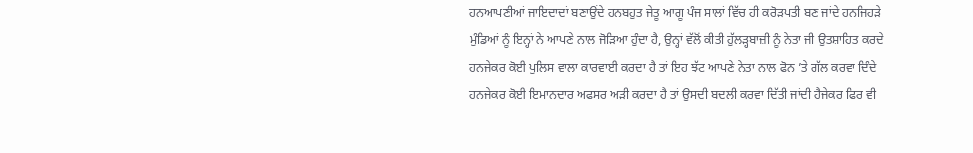ਹਨਆਪਣੀਆਂ ਜਾਇਦਾਦਾਂ ਬਣਾਉਂਦੇ ਹਨਬਹੁਤ ਜੇਤੂ ਆਗੂ ਪੰਜ ਸਾਲਾਂ ਵਿੱਚ ਹੀ ਕਰੋੜਪਤੀ ਬਣ ਜਾਂਦੇ ਹਨਜਿਹੜੇ ਮੁੰਡਿਆਂ ਨੂੰ ਇਨ੍ਹਾਂ ਨੇ ਆਪਣੇ ਨਾਲ ਜੋੜਿਆ ਹੁੰਦਾ ਹੈ, ਉਨ੍ਹਾਂ ਵੱਲੋਂ ਕੀਤੀ ਹੁੱਲੜ੍ਹਬਾਜ਼ੀ ਨੂੰ ਨੇਤਾ ਜੀ ਉਤਸ਼ਾਹਿਤ ਕਰਦੇ ਹਨਜੇਕਰ ਕੋਈ ਪੁਲਿਸ ਵਾਲਾ ਕਾਰਵਾਈ ਕਰਦਾ ਹੈ ਤਾਂ ਇਹ ਝੱਟ ਆਪਣੇ ਨੇਤਾ ਨਾਲ ਫੋਨ ’ਤੇ ਗੱਲ ਕਰਵਾ ਦਿੰਦੇ ਹਨਜੇਕਰ ਕੋਈ ਇਮਾਨਦਾਰ ਅਫਸਰ ਅੜੀ ਕਰਦਾ ਹੈ ਤਾਂ ਉਸਦੀ ਬਦਲੀ ਕਰਵਾ ਦਿੱਤੀ ਜਾਂਦੀ ਹੈਜੇਕਰ ਫਿਰ ਵੀ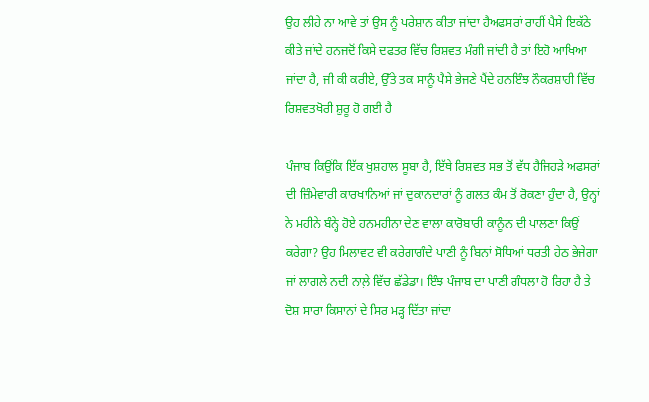ਉਹ ਲੀਹੇ ਨਾ ਆਵੇ ਤਾਂ ਉਸ ਨੂੰ ਪਰੇਸ਼ਾਨ ਕੀਤਾ ਜਾਂਦਾ ਹੈਅਫਸਰਾਂ ਰਾਹੀਂ ਪੈਸੇ ਇਕੱਠੇ ਕੀਤੇ ਜਾਂਦੇ ਹਨਜਦੋਂ ਕਿਸੇ ਦਫਤਰ ਵਿੱਚ ਰਿਸ਼ਵਤ ਮੰਗੀ ਜਾਂਦੀ ਹੈ ਤਾਂ ਇਹੋ ਆਖਿਆ ਜਾਂਦਾ ਹੈ, ਜੀ ਕੀ ਕਰੀਏ, ਉੱਤੇ ਤਕ ਸਾਨੂੰ ਪੈਸੇ ਭੇਜਣੇ ਪੈਂਦੇ ਹਨਇੰਝ ਨੌਕਰਸ਼ਾਹੀ ਵਿੱਚ ਰਿਸ਼ਵਤਖੋਰੀ ਸ਼ੁਰੂ ਹੋ ਗਈ ਹੈ

ਪੰਜਾਬ ਕਿਉਂਕਿ ਇੱਕ ਖੁਸ਼ਹਾਲ ਸੂਬਾ ਹੈ, ਇੱਥੇ ਰਿਸ਼ਵਤ ਸਭ ਤੋਂ ਵੱਧ ਹੈਜਿਹੜੇ ਅਫਸਰਾਂ ਦੀ ਜ਼ਿੰਮੇਵਾਰੀ ਕਾਰਖਾਨਿਆਂ ਜਾਂ ਦੁਕਾਨਦਾਰਾਂ ਨੂੰ ਗਲਤ ਕੰਮ ਤੋਂ ਰੋਕਣਾ ਹੁੰਦਾ ਹੈ, ਉਨ੍ਹਾਂ ਨੇ ਮਹੀਨੇ ਬੰਨ੍ਹੇ ਹੋਏ ਹਨਮਹੀਨਾ ਦੇਣ ਵਾਲਾ ਕਾਰੋਬਾਰੀ ਕਾਨੂੰਨ ਦੀ ਪਾਲਣਾ ਕਿਉਂ ਕਰੇਗਾ? ਉਹ ਮਿਲਾਵਟ ਵੀ ਕਰੇਗਾਗੰਦੇ ਪਾਣੀ ਨੂੰ ਬਿਨਾਂ ਸੋਧਿਆਂ ਧਰਤੀ ਹੇਠ ਭੇਜੇਗਾ ਜਾਂ ਲਾਗਲੇ ਨਦੀ ਨਾਲ਼ੇ ਵਿੱਚ ਛੱਡੇਡਾ। ਇੰਝ ਪੰਜਾਬ ਦਾ ਪਾਣੀ ਗੰਧਲਾ ਹੋ ਰਿਹਾ ਹੈ ਤੇ ਦੋਸ਼ ਸਾਰਾ ਕਿਸਾਨਾਂ ਦੇ ਸਿਰ ਮੜ੍ਹ ਦਿੱਤਾ ਜਾਂਦਾ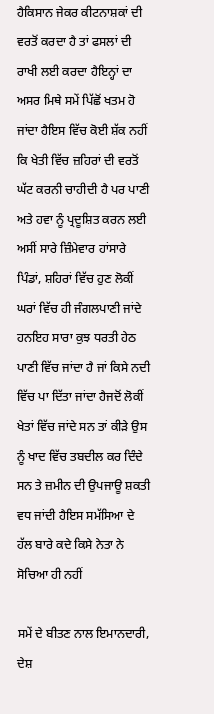ਹੈਕਿਸਾਨ ਜੇਕਰ ਕੀਟਨਾਸ਼ਕਾਂ ਦੀ ਵਰਤੋਂ ਕਰਦਾ ਹੈ ਤਾਂ ਫਸਲਾਂ ਦੀ ਰਾਖੀ ਲਈ ਕਰਦਾ ਹੈਇਨ੍ਹਾਂ ਦਾ ਅਸਰ ਮਿਥੇ ਸਮੇਂ ਪਿੱਛੋਂ ਖਤਮ ਹੋ ਜਾਂਦਾ ਹੈਇਸ ਵਿੱਚ ਕੋਈ ਸ਼ੱਕ ਨਹੀਂ ਕਿ ਖੇਤੀ ਵਿੱਚ ਜ਼ਹਿਰਾਂ ਦੀ ਵਰਤੋਂ ਘੱਟ ਕਰਨੀ ਚਾਹੀਦੀ ਹੈ ਪਰ ਪਾਣੀ ਅਤੇ ਹਵਾ ਨੂੰ ਪ੍ਰਦੂਸ਼ਿਤ ਕਰਨ ਲਈ ਅਸੀਂ ਸਾਰੇ ਜ਼ਿੰਮੇਵਾਰ ਹਾਂਸਾਰੇ ਪਿੰਡਾਂ, ਸ਼ਹਿਰਾਂ ਵਿੱਚ ਹੁਣ ਲੋਕੀਂ ਘਰਾਂ ਵਿੱਚ ਹੀ ਜੰਗਲਪਾਣੀ ਜਾਂਦੇ ਹਨਇਹ ਸਾਰਾ ਕੁਝ ਧਰਤੀ ਹੇਠ ਪਾਣੀ ਵਿੱਚ ਜਾਂਦਾ ਹੈ ਜਾਂ ਕਿਸੇ ਨਦੀ ਵਿੱਚ ਪਾ ਦਿੱਤਾ ਜਾਂਦਾ ਹੈਜਦੋਂ ਲੋਕੀਂ ਖੇਤਾਂ ਵਿੱਚ ਜਾਂਦੇ ਸਨ ਤਾਂ ਕੀੜੇ ਉਸ ਨੂੰ ਖਾਦ ਵਿੱਚ ਤਬਦੀਲ ਕਰ ਦਿੰਦੇ ਸਨ ਤੇ ਜ਼ਮੀਨ ਦੀ ਉਪਜਾਊ ਸ਼ਕਤੀ ਵਧ ਜਾਂਦੀ ਹੈਇਸ ਸਮੱਸਿਆ ਦੇ ਹੱਲ ਬਾਰੇ ਕਦੇ ਕਿਸੇ ਨੇਤਾ ਨੇ ਸੋਚਿਆ ਹੀ ਨਹੀਂ

ਸਮੇਂ ਦੇ ਬੀਤਣ ਨਾਲ ਇਮਾਨਦਾਰੀ, ਦੇਸ਼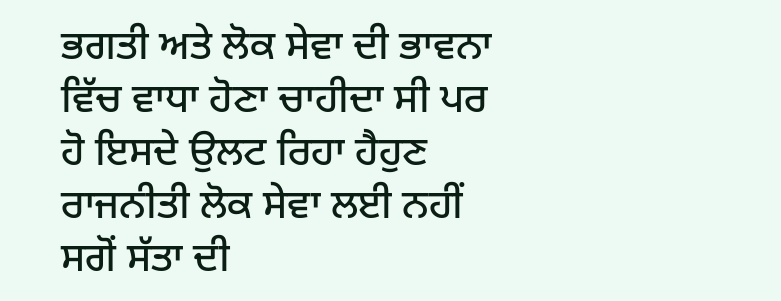ਭਗਤੀ ਅਤੇ ਲੋਕ ਸੇਵਾ ਦੀ ਭਾਵਨਾ ਵਿੱਚ ਵਾਧਾ ਹੋਣਾ ਚਾਹੀਦਾ ਸੀ ਪਰ ਹੋ ਇਸਦੇ ਉਲਟ ਰਿਹਾ ਹੈਹੁਣ ਰਾਜਨੀਤੀ ਲੋਕ ਸੇਵਾ ਲਈ ਨਹੀਂ ਸਗੋਂ ਸੱਤਾ ਦੀ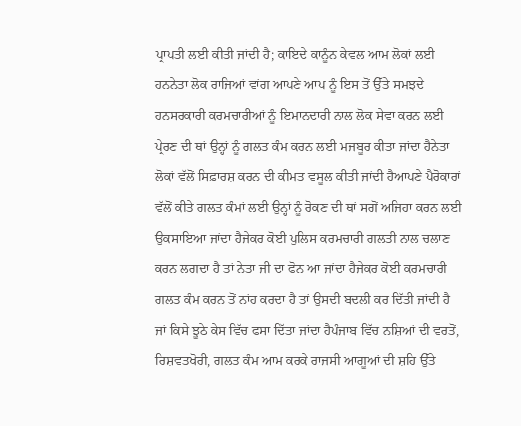ਪ੍ਰਾਪਤੀ ਲਈ ਕੀਤੀ ਜਾਂਦੀ ਹੈ; ਕਾਇਦੇ ਕਾਨੂੰਨ ਕੇਵਲ ਆਮ ਲੋਕਾਂ ਲਈ ਹਨਨੇਤਾ ਲੋਕ ਰਾਜਿਆਂ ਵਾਂਗ ਆਪਣੇ ਆਪ ਨੂੰ ਇਸ ਤੋਂ ਉੱਤੇ ਸਮਝਦੇ ਹਨਸਰਕਾਰੀ ਕਰਮਚਾਰੀਆਂ ਨੂੰ ਇਮਾਨਦਾਰੀ ਨਾਲ ਲੋਕ ਸੇਵਾ ਕਰਨ ਲਈ ਪ੍ਰੇਰਣ ਦੀ ਥਾਂ ਉਨ੍ਹਾਂ ਨੂੰ ਗਲਤ ਕੰਮ ਕਰਨ ਲਈ ਮਜਬੂਰ ਕੀਤਾ ਜਾਂਦਾ ਹੈਨੇਤਾ ਲੋਕਾਂ ਵੱਲੋਂ ਸਿਫ਼ਾਰਸ਼ ਕਰਨ ਦੀ ਕੀਮਤ ਵਸੂਲ ਕੀਤੀ ਜਾਂਦੀ ਹੈਆਪਣੇ ਪੈਰੋਕਾਰਾਂ ਵੱਲੋਂ ਕੀਤੇ ਗਲਤ ਕੰਮਾਂ ਲਈ ਉਨ੍ਹਾਂ ਨੂੰ ਰੋਕਣ ਦੀ ਥਾਂ ਸਗੋਂ ਅਜਿਹਾ ਕਰਨ ਲਈ ਉਕਸਾਇਆ ਜਾਂਦਾ ਹੈਜੇਕਰ ਕੋਈ ਪੁਲਿਸ ਕਰਮਚਾਰੀ ਗਲਤੀ ਨਾਲ ਚਲਾਣ ਕਰਨ ਲਗਦਾ ਹੈ ਤਾਂ ਨੇਤਾ ਜੀ ਦਾ ਫੋਨ ਆ ਜਾਂਦਾ ਹੈਜੇਕਰ ਕੋਈ ਕਰਮਚਾਰੀ ਗਲਤ ਕੰਮ ਕਰਨ ਤੋਂ ਨਾਂਹ ਕਰਦਾ ਹੈ ਤਾਂ ਉਸਦੀ ਬਦਲੀ ਕਰ ਦਿੱਤੀ ਜਾਂਦੀ ਹੈ ਜਾਂ ਕਿਸੇ ਝੂਠੇ ਕੇਸ ਵਿੱਚ ਫਸਾ ਦਿੱਤਾ ਜਾਂਦਾ ਹੈਪੰਜਾਬ ਵਿੱਚ ਨਸ਼ਿਆਂ ਦੀ ਵਰਤੋਂ, ਰਿਸ਼ਵਤਖੋਰੀ, ਗਲਤ ਕੰਮ ਆਮ ਕਰਕੇ ਰਾਜਸੀ ਆਗੂਆਂ ਦੀ ਸ਼ਹਿ ਉੱਤੇ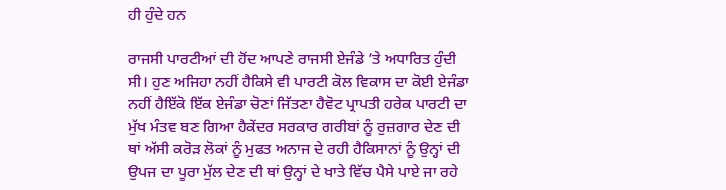ਹੀ ਹੁੰਦੇ ਹਨ

ਰਾਜਸੀ ਪਾਰਟੀਆਂ ਦੀ ਹੋਂਦ ਆਪਣੇ ਰਾਜਸੀ ਏਜੰਡੇ ’ਤੇ ਅਧਾਰਿਤ ਹੁੰਦੀ ਸੀ। ਹੁਣ ਅਜਿਹਾ ਨਹੀਂ ਹੈਕਿਸੇ ਵੀ ਪਾਰਟੀ ਕੋਲ ਵਿਕਾਸ ਦਾ ਕੋਈ ਏਜੰਡਾ ਨਹੀਂ ਹੈਇੱਕੋ ਇੱਕ ਏਜੰਡਾ ਚੋਣਾਂ ਜਿੱਤਣਾ ਹੈਵੋਟ ਪ੍ਰਾਪਤੀ ਹਰੇਕ ਪਾਰਟੀ ਦਾ ਮੁੱਖ ਮੰਤਵ ਬਣ ਗਿਆ ਹੈਕੇਂਦਰ ਸਰਕਾਰ ਗਰੀਬਾਂ ਨੂੰ ਰੁਜ਼ਗਾਰ ਦੇਣ ਦੀ ਥਾਂ ਅੱਸੀ ਕਰੋੜ ਲੋਕਾਂ ਨੂੰ ਮੁਫਤ ਅਨਾਜ ਦੇ ਰਹੀ ਹੈਕਿਸਾਨਾਂ ਨੂੰ ਉਨ੍ਹਾਂ ਦੀ ਉਪਜ ਦਾ ਪੂਰਾ ਮੁੱਲ ਦੇਣ ਦੀ ਥਾਂ ਉਨ੍ਹਾਂ ਦੇ ਖਾਤੇ ਵਿੱਚ ਪੈਸੇ ਪਾਏ ਜਾ ਰਹੇ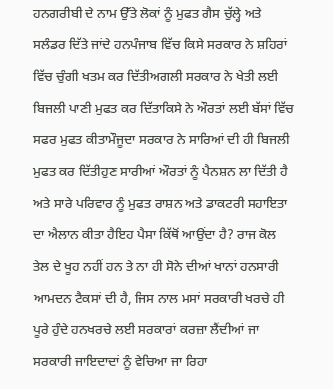ਹਨਗਰੀਬੀ ਦੇ ਨਾਮ ਉੱਤੇ ਲੋਕਾਂ ਨੂੰ ਮੁਫਤ ਗੈਸ ਚੁੱਲ੍ਹੇ ਅਤੇ ਸਲੰਡਰ ਦਿੱਤੇ ਜਾਂਦੇ ਹਨਪੰਜਾਬ ਵਿੱਚ ਕਿਸੇ ਸਰਕਾਰ ਨੇ ਸ਼ਹਿਰਾਂ ਵਿੱਚ ਚੁੰਗੀ ਖਤਮ ਕਰ ਦਿੱਤੀਅਗਲੀ ਸਰਕਾਰ ਨੇ ਖੇਤੀ ਲਈ ਬਿਜਲੀ ਪਾਣੀ ਮੁਫਤ ਕਰ ਦਿੱਤਾਕਿਸੇ ਨੇ ਔਰਤਾਂ ਲਈ ਬੱਸਾਂ ਵਿੱਚ ਸਫਰ ਮੁਫਤ ਕੀਤਾਮੌਜੂਦਾ ਸਰਕਾਰ ਨੇ ਸਾਰਿਆਂ ਦੀ ਹੀ ਬਿਜਲੀ ਮੁਫਤ ਕਰ ਦਿੱਤੀਹੁਣ ਸਾਰੀਆਂ ਔਰਤਾਂ ਨੂੰ ਪੈਨਸ਼ਨ ਲਾ ਦਿੱਤੀ ਹੈ ਅਤੇ ਸਾਰੇ ਪਰਿਵਾਰ ਨੂੰ ਮੁਫਤ ਰਾਸ਼ਨ ਅਤੇ ਡਾਕਟਰੀ ਸਹਾਇਤਾ ਦਾ ਐਲਾਨ ਕੀਤਾ ਹੈਇਹ ਪੈਸਾ ਕਿੱਥੋਂ ਆਉਂਦਾ ਹੈ? ਰਾਜ ਕੋਲ ਤੇਲ ਦੇ ਖੂਹ ਨਹੀਂ ਹਨ ਤੇ ਨਾ ਹੀ ਸੋਨੇ ਦੀਆਂ ਖਾਨਾਂ ਹਨਸਾਰੀ ਆਮਦਨ ਟੈਕਸਾਂ ਦੀ ਹੈ, ਜਿਸ ਨਾਲ ਮਸਾਂ ਸਰਕਾਰੀ ਖਰਚੇ ਹੀ ਪੂਰੇ ਹੁੰਦੇ ਹਨਖਰਚੇ ਲਈ ਸਰਕਾਰਾਂ ਕਰਜ਼ਾ ਲੈਂਦੀਆਂ ਜਾ ਸਰਕਾਰੀ ਜਾਇਦਾਦਾਂ ਨੂੰ ਵੇਚਿਆ ਜਾ ਰਿਹਾ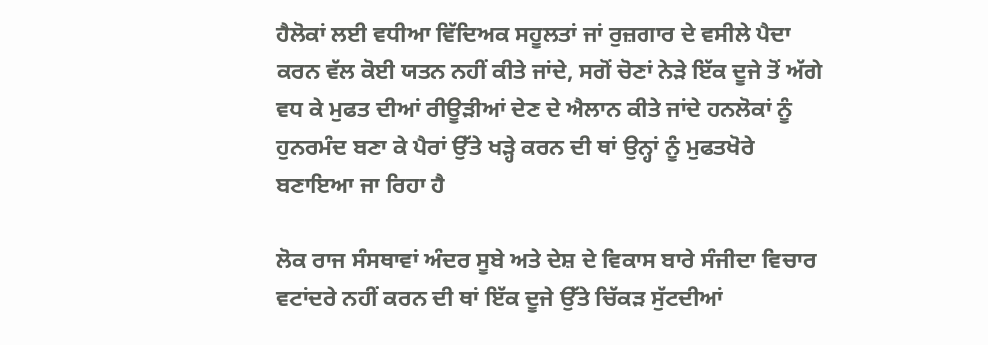ਹੈਲੋਕਾਂ ਲਈ ਵਧੀਆ ਵਿੱਦਿਅਕ ਸਹੂਲਤਾਂ ਜਾਂ ਰੁਜ਼ਗਾਰ ਦੇ ਵਸੀਲੇ ਪੈਦਾ ਕਰਨ ਵੱਲ ਕੋਈ ਯਤਨ ਨਹੀਂ ਕੀਤੇ ਜਾਂਦੇ, ਸਗੋਂ ਚੋਣਾਂ ਨੇੜੇ ਇੱਕ ਦੂਜੇ ਤੋਂ ਅੱਗੇ ਵਧ ਕੇ ਮੁਫਤ ਦੀਆਂ ਰੀਊੜੀਆਂ ਦੇਣ ਦੇ ਐਲਾਨ ਕੀਤੇ ਜਾਂਦੇ ਹਨਲੋਕਾਂ ਨੂੰ ਹੁਨਰਮੰਦ ਬਣਾ ਕੇ ਪੈਰਾਂ ਉੱਤੇ ਖੜ੍ਹੇ ਕਰਨ ਦੀ ਥਾਂ ਉਨ੍ਹਾਂ ਨੂੰ ਮੁਫਤਖੋਰੇ ਬਣਾਇਆ ਜਾ ਰਿਹਾ ਹੈ

ਲੋਕ ਰਾਜ ਸੰਸਥਾਵਾਂ ਅੰਦਰ ਸੂਬੇ ਅਤੇ ਦੇਸ਼ ਦੇ ਵਿਕਾਸ ਬਾਰੇ ਸੰਜੀਦਾ ਵਿਚਾਰ ਵਟਾਂਦਰੇ ਨਹੀਂ ਕਰਨ ਦੀ ਥਾਂ ਇੱਕ ਦੂਜੇ ਉੱਤੇ ਚਿੱਕੜ ਸੁੱਟਦੀਆਂ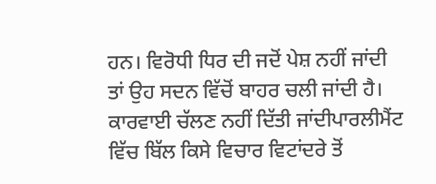ਹਨ। ਵਿਰੋਧੀ ਧਿਰ ਦੀ ਜਦੋਂ ਪੇਸ਼ ਨਹੀਂ ਜਾਂਦੀ ਤਾਂ ਉਹ ਸਦਨ ਵਿੱਚੋਂ ਬਾਹਰ ਚਲੀ ਜਾਂਦੀ ਹੈ। ਕਾਰਵਾਈ ਚੱਲਣ ਨਹੀਂ ਦਿੱਤੀ ਜਾਂਦੀਪਾਰਲੀਮੈਂਟ ਵਿੱਚ ਬਿੱਲ ਕਿਸੇ ਵਿਚਾਰ ਵਿਟਾਂਦਰੇ ਤੋਂ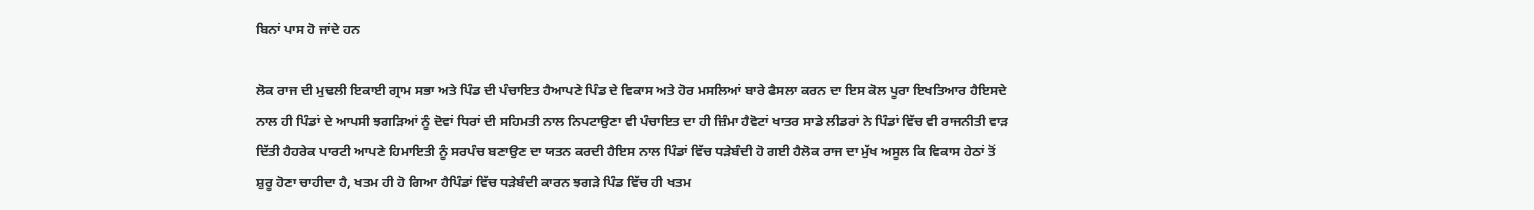ਬਿਨਾਂ ਪਾਸ ਹੋ ਜਾਂਦੇ ਹਨ

ਲੋਕ ਰਾਜ ਦੀ ਮੁਢਲੀ ਇਕਾਈ ਗ੍ਰਾਮ ਸਭਾ ਅਤੇ ਪਿੰਡ ਦੀ ਪੰਚਾਇਤ ਹੈਆਪਣੇ ਪਿੰਡ ਦੇ ਵਿਕਾਸ ਅਤੇ ਹੋਰ ਮਸਲਿਆਂ ਬਾਰੇ ਫੈਸਲਾ ਕਰਨ ਦਾ ਇਸ ਕੋਲ ਪੂਰਾ ਇਖਤਿਆਰ ਹੈਇਸਦੇ ਨਾਲ ਹੀ ਪਿੰਡਾਂ ਦੇ ਆਪਸੀ ਝਗੜਿਆਂ ਨੂੰ ਦੋਵਾਂ ਧਿਰਾਂ ਦੀ ਸਹਿਮਤੀ ਨਾਲ ਨਿਪਟਾਉਣਾ ਵੀ ਪੰਚਾਇਤ ਦਾ ਹੀ ਜ਼ਿੰਮਾ ਹੈਵੋਟਾਂ ਖਾਤਰ ਸਾਡੇ ਲੀਡਰਾਂ ਨੇ ਪਿੰਡਾਂ ਵਿੱਚ ਵੀ ਰਾਜਨੀਤੀ ਵਾੜ ਦਿੱਤੀ ਹੈਹਰੇਕ ਪਾਰਟੀ ਆਪਣੇ ਹਿਮਾਇਤੀ ਨੂੰ ਸਰਪੰਚ ਬਣਾਉਣ ਦਾ ਯਤਨ ਕਰਦੀ ਹੈਇਸ ਨਾਲ ਪਿੰਡਾਂ ਵਿੱਚ ਧੜੇਬੰਦੀ ਹੋ ਗਈ ਹੈਲੋਕ ਰਾਜ ਦਾ ਮੁੱਖ ਅਸੂਲ ਕਿ ਵਿਕਾਸ ਹੇਠਾਂ ਤੋਂ ਸ਼ੁਰੂ ਹੋਣਾ ਚਾਹੀਦਾ ਹੈ, ਖਤਮ ਹੀ ਹੋ ਗਿਆ ਹੈਪਿੰਡਾਂ ਵਿੱਚ ਧੜੇਬੰਦੀ ਕਾਰਨ ਝਗੜੇ ਪਿੰਡ ਵਿੱਚ ਹੀ ਖਤਮ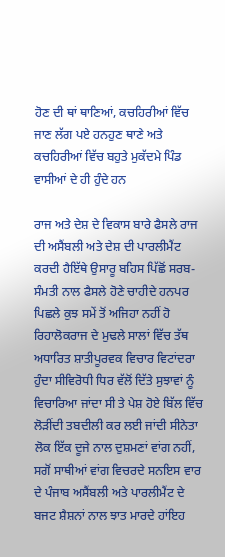ਹੋਣ ਦੀ ਥਾਂ ਥਾਣਿਆਂ, ਕਚਹਿਰੀਆਂ ਵਿੱਚ ਜਾਣ ਲੱਗ ਪਏ ਹਨਹੁਣ ਥਾਣੇ ਅਤੇ ਕਚਹਿਰੀਆਂ ਵਿੱਚ ਬਹੁਤੇ ਮੁਕੱਦਮੇ ਪਿੰਡ ਵਾਸੀਆਂ ਦੇ ਹੀ ਹੁੰਦੇ ਹਨ

ਰਾਜ ਅਤੇ ਦੇਸ਼ ਦੇ ਵਿਕਾਸ ਬਾਰੇ ਫੈਸਲੇ ਰਾਜ ਦੀ ਅਸੈਂਬਲੀ ਅਤੇ ਦੇਸ਼ ਦੀ ਪਾਰਲੀਮੈਂਟ ਕਰਦੀ ਹੈਇੱਥੇ ਉਸਾਰੂ ਬਹਿਸ ਪਿੱਛੋਂ ਸਰਬ-ਸੰਮਤੀ ਨਾਲ ਫੈਸਲੇ ਹੋਣੇ ਚਾਹੀਦੇ ਹਨਪਰ ਪਿਛਲੇ ਕੁਝ ਸਮੇਂ ਤੋਂ ਅਜਿਹਾ ਨਹੀਂ ਹੋ ਰਿਹਾਲੋਕਰਾਜ ਦੇ ਮੁਢਲੇ ਸਾਲਾਂ ਵਿੱਚ ਤੱਥ ਅਧਾਰਿਤ ਸ਼ਾਤੀਪੂਰਵਕ ਵਿਚਾਰ ਵਿਟਾਂਦਰਾ ਹੁੰਦਾ ਸੀਵਿਰੋਧੀ ਧਿਰ ਵੱਲੋਂ ਦਿੱਤੇ ਸੁਝਾਵਾਂ ਨੂੰ ਵਿਚਾਰਿਆ ਜਾਂਦਾ ਸੀ ਤੇ ਪੇਸ਼ ਹੋਏ ਬਿੱਲ ਵਿੱਚ ਲੋੜੀਂਦੀ ਤਬਦੀਲੀ ਕਰ ਲਈ ਜਾਂਦੀ ਸੀਨੇਤਾ ਲੋਕ ਇੱਕ ਦੂਜੇ ਨਾਲ ਦੁਸ਼ਮਣਾਂ ਵਾਂਗ ਨਹੀਂ, ਸਗੋਂ ਸਾਥੀਆਂ ਵਾਂਗ ਵਿਚਰਦੇ ਸਨਇਸ ਵਾਰ ਦੇ ਪੰਜਾਬ ਅਸੈਂਬਲੀ ਅਤੇ ਪਾਰਲੀਮੈਂਟ ਦੇ ਬਜਟ ਸ਼ੈਸ਼ਨਾਂ ਨਾਲ ਝਾਤ ਮਾਰਦੇ ਹਾਂਇਹ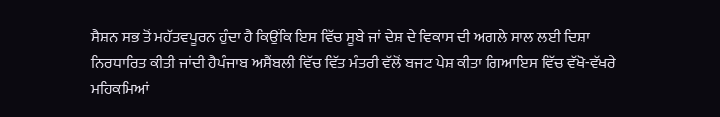ਸੈਸ਼ਨ ਸਭ ਤੋਂ ਮਹੱਤਵਪੂਰਨ ਹੁੰਦਾ ਹੈ ਕਿਉਂਕਿ ਇਸ ਵਿੱਚ ਸੂਬੇ ਜਾਂ ਦੇਸ਼ ਦੇ ਵਿਕਾਸ ਦੀ ਅਗਲੇ ਸਾਲ ਲਈ ਦਿਸ਼ਾ ਨਿਰਧਾਰਿਤ ਕੀਤੀ ਜਾਂਦੀ ਹੈਪੰਜਾਬ ਅਸੈਂਬਲੀ ਵਿੱਚ ਵਿੱਤ ਮੰਤਰੀ ਵੱਲੋਂ ਬਜਟ ਪੇਸ਼ ਕੀਤਾ ਗਿਆਇਸ ਵਿੱਚ ਵੱਖੋ-ਵੱਖਰੇ ਮਹਿਕਮਿਆਂ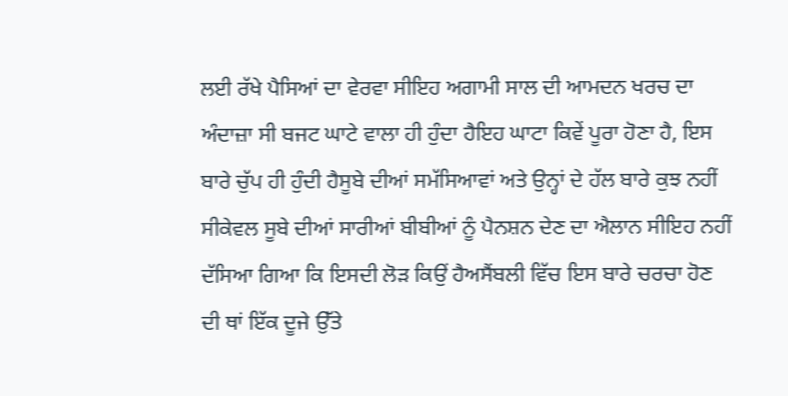ਲਈ ਰੱਖੇ ਪੈਸਿਆਂ ਦਾ ਵੇਰਵਾ ਸੀਇਹ ਅਗਾਮੀ ਸਾਲ ਦੀ ਆਮਦਨ ਖਰਚ ਦਾ ਅੰਦਾਜ਼ਾ ਸੀ ਬਜਟ ਘਾਟੇ ਵਾਲਾ ਹੀ ਹੁੰਦਾ ਹੈਇਹ ਘਾਟਾ ਕਿਵੇਂ ਪੂਰਾ ਹੋਣਾ ਹੈ, ਇਸ ਬਾਰੇ ਚੁੱਪ ਹੀ ਹੁੰਦੀ ਹੈਸੂਬੇ ਦੀਆਂ ਸਮੱਸਿਆਵਾਂ ਅਤੇ ਉਨ੍ਹਾਂ ਦੇ ਹੱਲ ਬਾਰੇ ਕੁਝ ਨਹੀਂ ਸੀਕੇਵਲ ਸੂਬੇ ਦੀਆਂ ਸਾਰੀਆਂ ਬੀਬੀਆਂ ਨੂੰ ਪੈਨਸ਼ਨ ਦੇਣ ਦਾ ਐਲਾਨ ਸੀਇਹ ਨਹੀਂ ਦੱਸਿਆ ਗਿਆ ਕਿ ਇਸਦੀ ਲੋੜ ਕਿਉਂ ਹੈਅਸੈਂਬਲੀ ਵਿੱਚ ਇਸ ਬਾਰੇ ਚਰਚਾ ਹੋਣ ਦੀ ਥਾਂ ਇੱਕ ਦੂਜੇ ਉੱਤੇ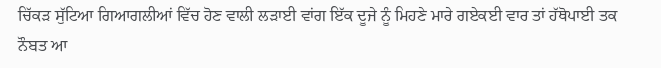ਚਿੱਕੜ ਸੁੱਟਿਆ ਗਿਆਗਲੀਆਂ ਵਿੱਚ ਹੋਣ ਵਾਲੀ ਲੜਾਈ ਵਾਂਗ ਇੱਕ ਦੂਜੇ ਨੂੰ ਮਿਹਣੇ ਮਾਰੇ ਗਏਕਈ ਵਾਰ ਤਾਂ ਹੱਥੋਪਾਈ ਤਕ ਨੌਬਤ ਆ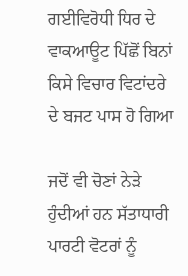ਗਈਵਿਰੋਧੀ ਧਿਰ ਦੇ ਵਾਕਆਊਟ ਪਿੱਛੋਂ ਬਿਨਾਂ ਕਿਸੇ ਵਿਚਾਰ ਵਿਟਾਂਦਰੇ ਦੇ ਬਜਟ ਪਾਸ ਹੋ ਗਿਆ

ਜਦੋਂ ਵੀ ਚੋਣਾਂ ਨੇੜੇ ਹੁੰਦੀਆਂ ਹਨ ਸੱਤਾਧਾਰੀ ਪਾਰਟੀ ਵੋਟਰਾਂ ਨੂੰ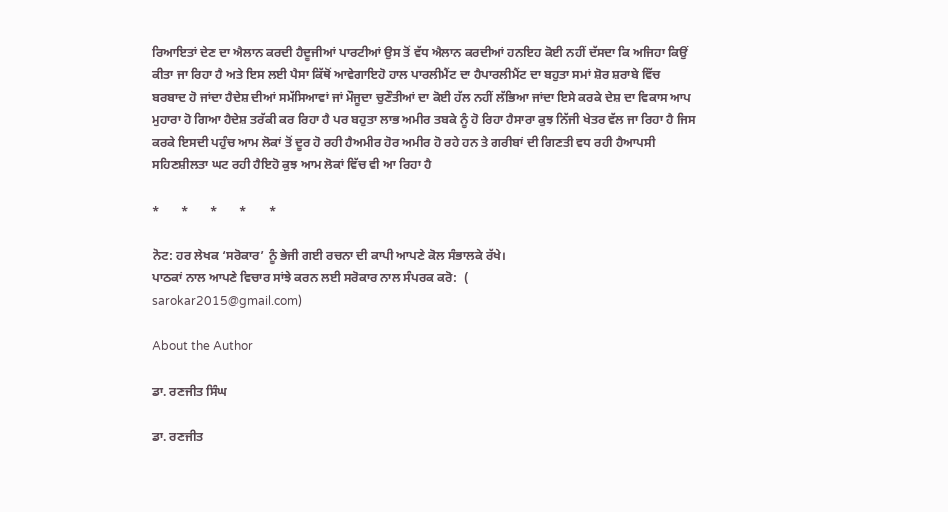ਰਿਆਇਤਾਂ ਦੇਣ ਦਾ ਐਲਾਨ ਕਰਦੀ ਹੈਦੂਜੀਆਂ ਪਾਰਟੀਆਂ ਉਸ ਤੋਂ ਵੱਧ ਐਲਾਨ ਕਰਦੀਆਂ ਹਨਇਹ ਕੋਈ ਨਹੀਂ ਦੱਸਦਾ ਕਿ ਅਜਿਹਾ ਕਿਉਂ ਕੀਤਾ ਜਾ ਰਿਹਾ ਹੈ ਅਤੇ ਇਸ ਲਈ ਪੈਸਾ ਕਿੱਥੋਂ ਆਵੇਗਾਇਹੋ ਹਾਲ ਪਾਰਲੀਮੈਂਟ ਦਾ ਹੈਪਾਰਲੀਮੈਂਟ ਦਾ ਬਹੁਤਾ ਸਮਾਂ ਸ਼ੋਰ ਸ਼ਰਾਬੇ ਵਿੱਚ ਬਰਬਾਦ ਹੋ ਜਾਂਦਾ ਹੈਦੇਸ਼ ਦੀਆਂ ਸਮੱਸਿਆਵਾਂ ਜਾਂ ਮੌਜੂਦਾ ਚੁਣੌਤੀਆਂ ਦਾ ਕੋਈ ਹੱਲ ਨਹੀਂ ਲੱਭਿਆ ਜਾਂਦਾ ਇਸੇ ਕਰਕੇ ਦੇਸ਼ ਦਾ ਵਿਕਾਸ ਆਪ ਮੁਹਾਰਾ ਹੋ ਗਿਆ ਹੈਦੇਸ਼ ਤਰੱਕੀ ਕਰ ਰਿਹਾ ਹੈ ਪਰ ਬਹੁਤਾ ਲਾਭ ਅਮੀਰ ਤਬਕੇ ਨੂੰ ਹੋ ਰਿਹਾ ਹੈਸਾਰਾ ਕੁਝ ਨਿੱਜੀ ਖੇਤਰ ਵੱਲ ਜਾ ਰਿਹਾ ਹੈ ਜਿਸ ਕਰਕੇ ਇਸਦੀ ਪਹੁੰਚ ਆਮ ਲੋਕਾਂ ਤੋਂ ਦੂਰ ਹੋ ਰਹੀ ਹੈਅਮੀਰ ਹੋਰ ਅਮੀਰ ਹੋ ਰਹੇ ਹਨ ਤੇ ਗਰੀਬਾਂ ਦੀ ਗਿਣਤੀ ਵਧ ਰਹੀ ਹੈਆਪਸੀ ਸਹਿਣਸ਼ੀਲਤਾ ਘਟ ਰਹੀ ਹੈਇਹੋ ਕੁਝ ਆਮ ਲੋਕਾਂ ਵਿੱਚ ਵੀ ਆ ਰਿਹਾ ਹੈ

*       *       *       *       *

ਨੋਟ: ਹਰ ਲੇਖਕ ‘ਸਰੋਕਾਰ’ ਨੂੰ ਭੇਜੀ ਗਈ ਰਚਨਾ ਦੀ ਕਾਪੀ ਆਪਣੇ ਕੋਲ ਸੰਭਾਲਕੇ ਰੱਖੇ।
ਪਾਠਕਾਂ ਨਾਲ ਆਪਣੇ ਵਿਚਾਰ ਸਾਂਝੇ ਕਰਨ ਲਈ ਸਰੋਕਾਰ ਨਾਲ ਸੰਪਰਕ ਕਰੋ:  (
sarokar2015@gmail.com)

About the Author

ਡਾ. ਰਣਜੀਤ ਸਿੰਘ

ਡਾ. ਰਣਜੀਤ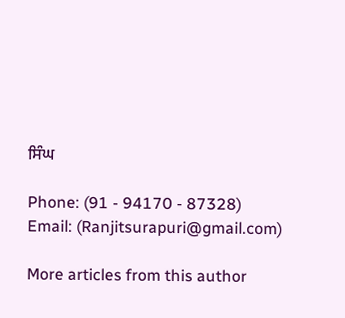ਸਿੰਘ

Phone: (91 - 94170 - 87328)
Email: (Ranjitsurapuri@gmail.com)

More articles from this author